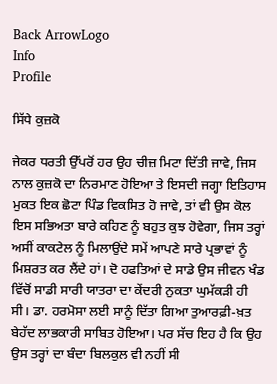Back ArrowLogo
Info
Profile

ਸਿੱਧੇ ਕੁਜ਼ਕੋ

ਜੇਕਰ ਧਰਤੀ ਉੱਪਰੋਂ ਹਰ ਉਹ ਚੀਜ਼ ਮਿਟਾ ਦਿੱਤੀ ਜਾਵੇ, ਜਿਸ ਨਾਲ ਕੁਜ਼ਕੋ ਦਾ ਨਿਰਮਾਣ ਹੋਇਆ ਤੇ ਇਸਦੀ ਜਗ੍ਹਾ ਇਤਿਹਾਸ ਮੁਕਤ ਇਕ ਛੋਟਾ ਪਿੰਡ ਵਿਕਸਿਤ ਹੋ ਜਾਵੇ, ਤਾਂ ਵੀ ਉਸ ਕੋਲ ਇਸ ਸਭਿਅਤਾ ਬਾਰੇ ਕਹਿਣ ਨੂੰ ਬਹੁਤ ਕੁਝ ਹੋਵੇਗਾ, ਜਿਸ ਤਰ੍ਹਾਂ ਅਸੀਂ ਕਾਕਟੇਲ ਨੂੰ ਮਿਲਾਉਂਦੇ ਸਮੇਂ ਆਪਣੇ ਸਾਰੇ ਪ੍ਰਭਾਵਾਂ ਨੂੰ ਮਿਸ਼ਰਤ ਕਰ ਲੈਂਦੇ ਹਾਂ। ਦੋ ਹਫਤਿਆਂ ਦੇ ਸਾਡੇ ਉਸ ਜੀਵਨ ਖੰਡ ਵਿੱਚੋਂ ਸਾਡੀ ਸਾਰੀ ਯਾਤਰਾ ਦਾ ਕੇਂਦਰੀ ਨੁਕਤਾ ਘੁਮੱਕੜੀ ਹੀ ਸੀ। ਡਾ. ਹਰਮੋਸਾ ਲਈ ਸਾਨੂੰ ਦਿੱਤਾ ਗਿਆ ਤੁਆਰਫ਼ੀ-ਖ਼ਤ ਬੇਹੱਦ ਲਾਭਕਾਰੀ ਸਾਬਿਤ ਹੋਇਆ। ਪਰ ਸੱਚ ਇਹ ਹੈ ਕਿ ਉਹ ਉਸ ਤਰ੍ਹਾਂ ਦਾ ਬੰਦਾ ਬਿਲਕੁਲ ਵੀ ਨਹੀਂ ਸੀ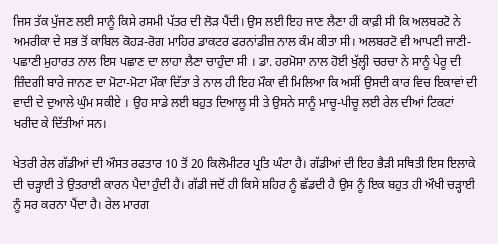ਜਿਸ ਤੱਕ ਪੁੱਜਣ ਲਈ ਸਾਨੂੰ ਕਿਸੇ ਰਸਮੀ ਪੱਤਰ ਦੀ ਲੋੜ ਪੈਂਦੀ। ਉਸ ਲਈ ਇਹ ਜਾਣ ਲੈਣਾ ਹੀ ਕਾਫ਼ੀ ਸੀ ਕਿ ਅਲਬਰਟੋ ਨੇ ਅਮਰੀਕਾ ਦੇ ਸਭ ਤੋਂ ਕਾਬਿਲ ਕੋਹੜ-ਰੋਗ ਮਾਹਿਰ ਡਾਕਟਰ ਫਰਨਾਂਡੀਜ਼ ਨਾਲ ਕੰਮ ਕੀਤਾ ਸੀ। ਅਲਬਰਟੋ ਵੀ ਆਪਣੀ ਜਾਣੀ-ਪਛਾਣੀ ਮੁਹਾਰਤ ਨਾਲ ਇਸ ਪਛਾਣ ਦਾ ਲਾਹਾ ਲੈਣਾ ਚਾਹੁੰਦਾ ਸੀ । ਡਾ. ਹਰਮੋਸਾ ਨਾਲ ਹੋਈ ਖੁੱਲ੍ਹੀ ਚਰਚਾ ਨੇ ਸਾਨੂੰ ਪੇਰੂ ਦੀ ਜ਼ਿੰਦਗੀ ਬਾਰੇ ਜਾਨਣ ਦਾ ਮੋਟਾ-ਮੋਟਾ ਮੌਕਾ ਦਿੱਤਾ ਤੇ ਨਾਲ ਹੀ ਇਹ ਮੌਕਾ ਵੀ ਮਿਲਿਆ ਕਿ ਅਸੀਂ ਉਸਦੀ ਕਾਰ ਵਿਚ ਇਕਾਵਾਂ ਦੀ ਵਾਦੀ ਦੇ ਦੁਆਲੇ ਘੁੰਮ ਸਕੀਏ । ਉਹ ਸਾਡੇ ਲਈ ਬਹੁਤ ਦਿਆਲੂ ਸੀ ਤੇ ਉਸਨੇ ਸਾਨੂੰ ਮਾਚੂ-ਪੀਚੂ ਲਈ ਰੇਲ ਦੀਆਂ ਟਿਕਟਾਂ ਖਰੀਦ ਕੇ ਦਿੱਤੀਆਂ ਸਨ।

ਖੇਤਰੀ ਰੇਲ ਗੱਡੀਆਂ ਦੀ ਔਸਤ ਰਫਤਾਰ 10 ਤੋਂ 20 ਕਿਲੋਮੀਟਰ ਪ੍ਰਤਿ ਘੰਟਾ ਹੈ। ਗੱਡੀਆਂ ਦੀ ਇਹ ਭੈੜੀ ਸਥਿਤੀ ਇਸ ਇਲਾਕੇ ਦੀ ਚੜ੍ਹਾਈ ਤੇ ਉਤਰਾਈ ਕਾਰਨ ਪੈਦਾ ਹੁੰਦੀ ਹੈ। ਗੱਡੀ ਜਦੋਂ ਹੀ ਕਿਸੇ ਸ਼ਹਿਰ ਨੂੰ ਛੱਡਦੀ ਹੈ ਉਸ ਨੂੰ ਇਕ ਬਹੁਤ ਹੀ ਔਖੀ ਚੜ੍ਹਾਈ ਨੂੰ ਸਰ ਕਰਨਾ ਪੈਂਦਾ ਹੈ। ਰੇਲ ਮਾਰਗ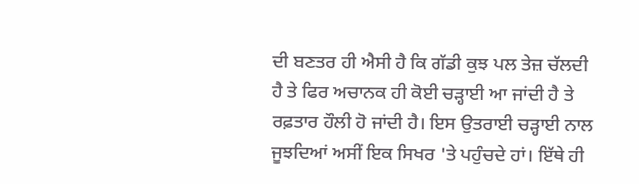ਦੀ ਬਣਤਰ ਹੀ ਐਸੀ ਹੈ ਕਿ ਗੱਡੀ ਕੁਝ ਪਲ ਤੇਜ਼ ਚੱਲਦੀ ਹੈ ਤੇ ਫਿਰ ਅਚਾਨਕ ਹੀ ਕੋਈ ਚੜ੍ਹਾਈ ਆ ਜਾਂਦੀ ਹੈ ਤੇ ਰਫ਼ਤਾਰ ਹੌਲੀ ਹੋ ਜਾਂਦੀ ਹੈ। ਇਸ ਉਤਰਾਈ ਚੜ੍ਹਾਈ ਨਾਲ ਜੂਝਦਿਆਂ ਅਸੀਂ ਇਕ ਸਿਖਰ 'ਤੇ ਪਹੁੰਚਦੇ ਹਾਂ। ਇੱਥੇ ਹੀ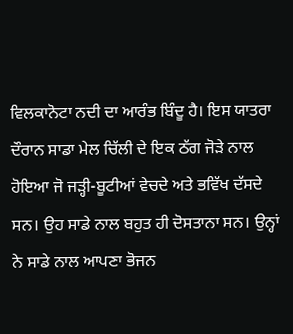ਵਿਲਕਾਨੋਟਾ ਨਦੀ ਦਾ ਆਰੰਭ ਬਿੰਦੂ ਹੈ। ਇਸ ਯਾਤਰਾ ਦੌਰਾਨ ਸਾਡਾ ਮੇਲ ਚਿੱਲੀ ਦੇ ਇਕ ਠੱਗ ਜੋੜੇ ਨਾਲ ਹੋਇਆ ਜੋ ਜੜ੍ਹੀ-ਬੂਟੀਆਂ ਵੇਚਦੇ ਅਤੇ ਭਵਿੱਖ ਦੱਸਦੇ ਸਨ। ਉਹ ਸਾਡੇ ਨਾਲ ਬਹੁਤ ਹੀ ਦੋਸਤਾਨਾ ਸਨ। ਉਨ੍ਹਾਂ ਨੇ ਸਾਡੇ ਨਾਲ ਆਪਣਾ ਭੋਜਨ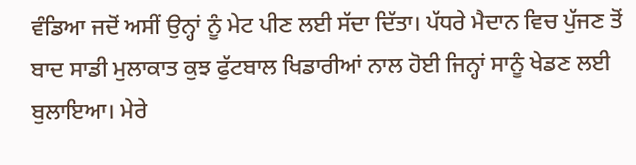ਵੰਡਿਆ ਜਦੋਂ ਅਸੀਂ ਉਨ੍ਹਾਂ ਨੂੰ ਮੇਟ ਪੀਣ ਲਈ ਸੱਦਾ ਦਿੱਤਾ। ਪੱਧਰੇ ਮੈਦਾਨ ਵਿਚ ਪੁੱਜਣ ਤੋਂ ਬਾਦ ਸਾਡੀ ਮੁਲਾਕਾਤ ਕੁਝ ਫੁੱਟਬਾਲ ਖਿਡਾਰੀਆਂ ਨਾਲ ਹੋਈ ਜਿਨ੍ਹਾਂ ਸਾਨੂੰ ਖੇਡਣ ਲਈ ਬੁਲਾਇਆ। ਮੇਰੇ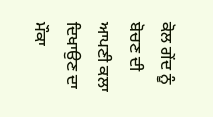ਕੋਲ ਗੇਂਦ ਨੂੰ ਬੋਚਣ ਦੀ ਆਪਣੀ ਕਲਾ ਦਿਖਾਉਣ ਦਾ ਮੌਕਾ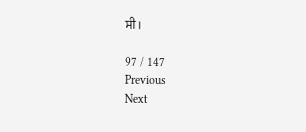ਸੀ।

97 / 147
Previous
Next